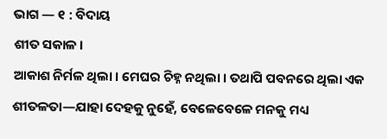ଭାଗ — ୧ : ବିଦାୟ
ଶୀତ ସକାଳ।
ଆକାଶ ନିର୍ମଳ ଥିଲା। ମେଘର ଚିହ୍ନ ନଥିଲା। ତଥାପି ପବନରେ ଥିଲା ଏକ ଶୀତଳତା—ଯାହା ଦେହକୁ ନୁହେଁ, ବେଳେବେଳେ ମନକୁ ମଧ୍ୟ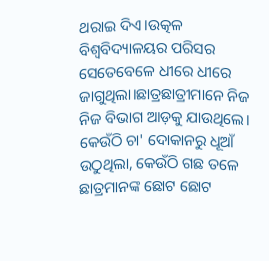ଥରାଇ ଦିଏ।ଉତ୍କଳ ବିଶ୍ୱବିଦ୍ୟାଳୟର ପରିସର ସେତେବେଳେ ଧୀରେ ଧୀରେ ଜାଗୁଥିଲା।ଛାତ୍ରଛାତ୍ରୀମାନେ ନିଜ ନିଜ ବିଭାଗ ଆଡ଼କୁ ଯାଉଥିଲେ। କେଉଁଠି ଚା' ଦୋକାନରୁ ଧୂଆଁ ଉଠୁଥିଲା, କେଉଁଠି ଗଛ ତଳେ ଛାତ୍ରମାନଙ୍କ ଛୋଟ ଛୋଟ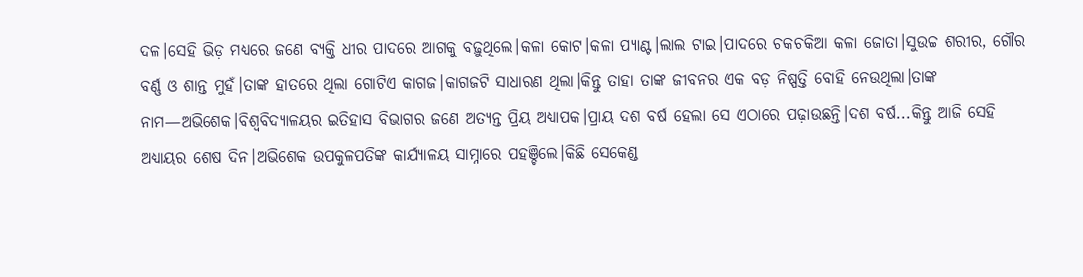ଦଳ।ସେହି ଭିଡ଼ ମଧ୍ୟରେ ଜଣେ ବ୍ୟକ୍ତି ଧୀର ପାଦରେ ଆଗକୁ ବଢ଼ୁଥିଲେ।କଳା କୋଟ।କଳା ପ୍ୟାଣ୍ଟ।ଲାଲ ଟାଇ।ପାଦରେ ଚକଚକିଆ କଳା ଜୋତା।ସୁଉଚ୍ଚ ଶରୀର, ଗୌର ବର୍ଣ୍ଣ ଓ ଶାନ୍ତ ମୁହଁ।ତାଙ୍କ ହାତରେ ଥିଲା ଗୋଟିଏ କାଗଜ।କାଗଜଟି ସାଧାରଣ ଥିଲା।କିନ୍ତୁ ତାହା ତାଙ୍କ ଜୀବନର ଏକ ବଡ଼ ନିଷ୍ପତ୍ତି ବୋହି ନେଉଥିଲା।ତାଙ୍କ ନାମ—ଅଭିଶେକ।ବିଶ୍ୱବିଦ୍ୟାଳୟର ଇତିହାସ ବିଭାଗର ଜଣେ ଅତ୍ୟନ୍ତ ପ୍ରିୟ ଅଧ୍ୟାପକ।ପ୍ରାୟ ଦଶ ବର୍ଷ ହେଲା ସେ ଏଠାରେ ପଢ଼ାଉଛନ୍ତି।ଦଶ ବର୍ଷ...କିନ୍ତୁ ଆଜି ସେହି ଅଧ୍ୟାୟର ଶେଷ ଦିନ।ଅଭିଶେକ ଉପକୁଳପତିଙ୍କ କାର୍ଯ୍ୟାଳୟ ସାମ୍ନାରେ ପହଞ୍ଚିଲେ।କିଛି ସେକେଣ୍ଡ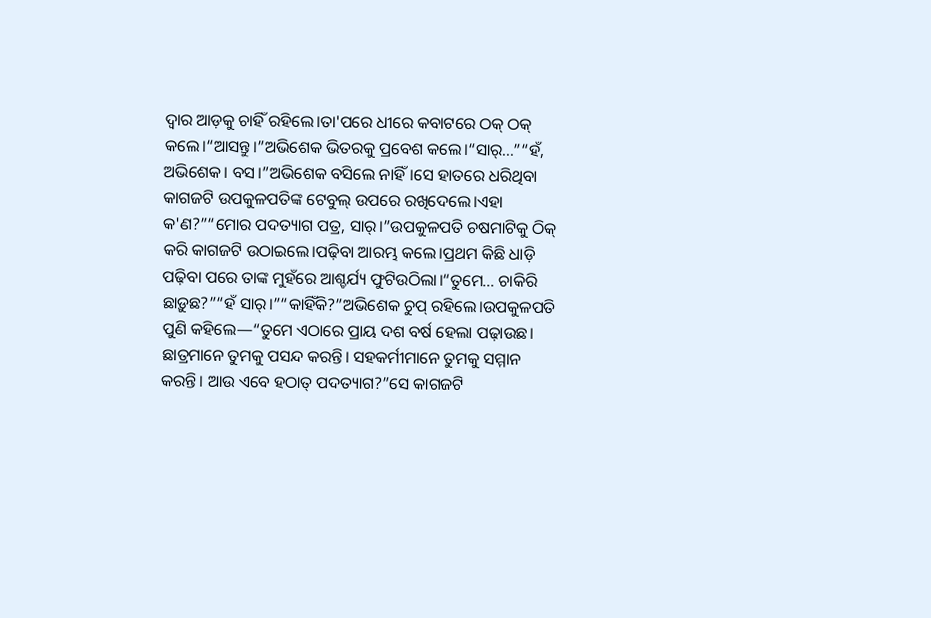ଦ୍ୱାର ଆଡ଼କୁ ଚାହିଁ ରହିଲେ।ତା'ପରେ ଧୀରେ କବାଟରେ ଠକ୍ ଠକ୍ କଲେ।“ଆସନ୍ତୁ।”ଅଭିଶେକ ଭିତରକୁ ପ୍ରବେଶ କଲେ।“ସାର୍...”“ହଁ, ଅଭିଶେକ। ବସ।”ଅଭିଶେକ ବସିଲେ ନାହିଁ।ସେ ହାତରେ ଧରିଥିବା କାଗଜଟି ଉପକୁଳପତିଙ୍କ ଟେବୁଲ୍ ଉପରେ ରଖିଦେଲେ।ଏହା କ'ଣ?”“ମୋର ପଦତ୍ୟାଗ ପତ୍ର, ସାର୍।”ଉପକୁଳପତି ଚଷମାଟିକୁ ଠିକ୍ କରି କାଗଜଟି ଉଠାଇଲେ।ପଢ଼ିବା ଆରମ୍ଭ କଲେ।ପ୍ରଥମ କିଛି ଧାଡ଼ି ପଢ଼ିବା ପରେ ତାଙ୍କ ମୁହଁରେ ଆଶ୍ଚର୍ଯ୍ୟ ଫୁଟିଉଠିଲା।“ତୁମେ... ଚାକିରି ଛାଡ଼ୁଛ?”“ହଁ ସାର୍।”“କାହିଁକି?”ଅଭିଶେକ ଚୁପ୍ ରହିଲେ।ଉପକୁଳପତି ପୁଣି କହିଲେ—“ତୁମେ ଏଠାରେ ପ୍ରାୟ ଦଶ ବର୍ଷ ହେଲା ପଢ଼ାଉଛ। ଛାତ୍ରମାନେ ତୁମକୁ ପସନ୍ଦ କରନ୍ତି। ସହକର୍ମୀମାନେ ତୁମକୁ ସମ୍ମାନ କରନ୍ତି। ଆଉ ଏବେ ହଠାତ୍ ପଦତ୍ୟାଗ?”ସେ କାଗଜଟି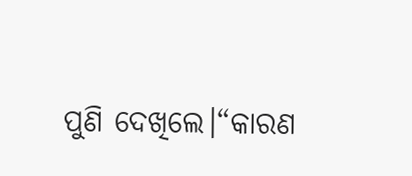ପୁଣି ଦେଖିଲେ।“କାରଣ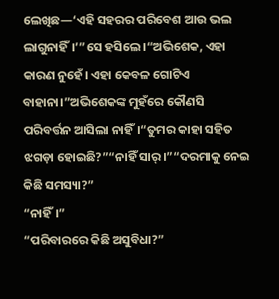ଲେଖିଛ—‘ଏହି ସହରର ପରିବେଶ ଆଉ ଭଲ ଲାଗୁନାହିଁ।’”ସେ ହସିଲେ।“ଅଭିଶେକ, ଏହା କାରଣ ନୁହେଁ। ଏହା କେବଳ ଗୋଟିଏ ବାହାନା।”ଅଭିଶେକଙ୍କ ମୁହଁରେ କୌଣସି ପରିବର୍ତ୍ତନ ଆସିଲା ନାହିଁ।“ତୁମର କାହା ସହିତ ଝଗଡ଼ା ହୋଇଛି?”“ନାହିଁ ସାର୍।”“ଦରମାକୁ ନେଇ କିଛି ସମସ୍ୟା?”
“ନାହିଁ।”
“ପରିବାରରେ କିଛି ଅସୁବିଧା?”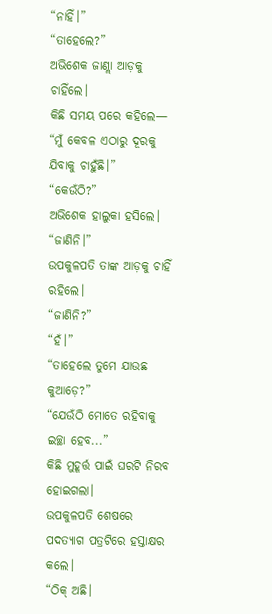“ନାହିଁ।”
“ତାହେଲେ?”
ଅଭିଶେକ ଜାଣ୍ଲା ଆଡ଼କୁ ଚାହିଁଲେ।
କିଛି ସମୟ ପରେ କହିଲେ—
“ମୁଁ କେବଳ ଏଠାରୁ ଦୂରକୁ ଯିବାକୁ ଚାହୁଁଛି।”
“କେଉଁଠି?”
ଅଭିଶେକ ହାଲୁକା ହସିଲେ।
“ଜାଣିନି।”
ଉପକୁଳପତି ତାଙ୍କ ଆଡ଼କୁ ଚାହିଁ ରହିଲେ।
“ଜାଣିନି?”
“ହଁ।”
“ତାହେଲେ ତୁମେ ଯାଉଛ କୁଆଡ଼େ?”
“ଯେଉଁଠି ମୋତେ ରହିବାକୁ ଇଚ୍ଛା ହେବ...”
କିଛି ମୁହୂର୍ତ୍ତ ପାଇଁ ଘରଟି ନିରବ ହୋଇଗଲା।
ଉପକୁଳପତି ଶେଷରେ ପଦତ୍ୟାଗ ପତ୍ରଟିରେ ହସ୍ତାକ୍ଷର କଲେ।
“ଠିକ୍ ଅଛି।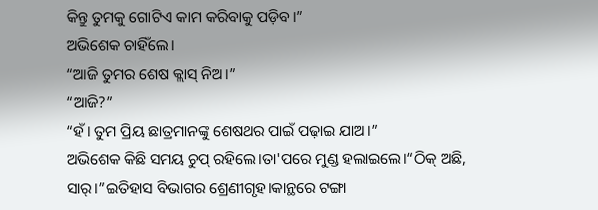କିନ୍ତୁ ତୁମକୁ ଗୋଟିଏ କାମ କରିବାକୁ ପଡ଼ିବ।”
ଅଭିଶେକ ଚାହିଁଲେ।
“ଆଜି ତୁମର ଶେଷ କ୍ଲାସ୍ ନିଅ।”
“ଆଜି?”
“ହଁ। ତୁମ ପ୍ରିୟ ଛାତ୍ରମାନଙ୍କୁ ଶେଷଥର ପାଇଁ ପଢ଼ାଇ ଯାଅ।”
ଅଭିଶେକ କିଛି ସମୟ ଚୁପ୍ ରହିଲେ।ତା'ପରେ ମୁଣ୍ଡ ହଲାଇଲେ।“ଠିକ୍ ଅଛି, ସାର୍।”ଇତିହାସ ବିଭାଗର ଶ୍ରେଣୀଗୃହ।କାନ୍ଥରେ ଟଙ୍ଗା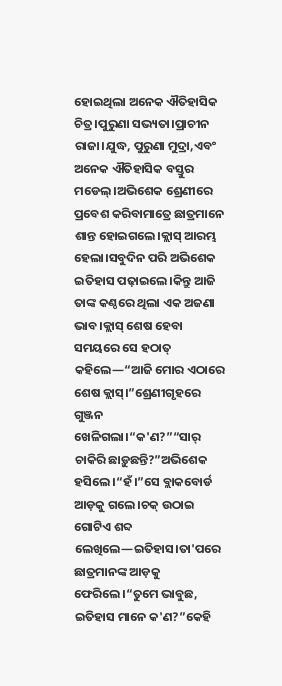ହୋଇଥିଲା ଅନେକ ଐତିହାସିକ ଚିତ୍ର।ପୁରୁଣା ସଭ୍ୟତା।ପ୍ରାଚୀନ ରାଜା।ଯୁଦ୍ଧ, ପୁରୁଣା ମୁଦ୍ରା,ଏବଂ ଅନେକ ଐତିହାସିକ ବସ୍ତୁର ମଡେଲ୍।ଅଭିଶେକ ଶ୍ରେଣୀରେ ପ୍ରବେଶ କରିବାମାତ୍ରେ ଛାତ୍ରମାନେ ଶାନ୍ତ ହୋଇଗଲେ।କ୍ଲାସ୍ ଆରମ୍ଭ ହେଲା।ସବୁଦିନ ପରି ଅଭିଶେକ ଇତିହାସ ପଢ଼ାଇଲେ।କିନ୍ତୁ ଆଜି ତାଙ୍କ କଣ୍ଠରେ ଥିଲା ଏକ ଅଜଣା ଭାବ।କ୍ଲାସ୍ ଶେଷ ହେବା ସମୟରେ ସେ ହଠାତ୍ କହିଲେ—“ଆଜି ମୋର ଏଠାରେ ଶେଷ କ୍ଲାସ୍।”ଶ୍ରେଣୀଗୃହରେ ଗୁଞ୍ଜନ ଖେଳିଗଲା।“କ'ଣ?”“ସାର୍ ଚାକିରି ଛାଡ଼ୁଛନ୍ତି?”ଅଭିଶେକ ହସିଲେ।“ହଁ।”ସେ ବ୍ଲାକବୋର୍ଡ ଆଡ଼କୁ ଗଲେ।ଚକ୍ ଉଠାଇ ଗୋଟିଏ ଶବ୍ଦ ଲେଖିଲେ—ଇତିହାସ।ତା'ପରେ ଛାତ୍ରମାନଙ୍କ ଆଡ଼କୁ ଫେରିଲେ।“ତୁମେ ଭାବୁଛ, ଇତିହାସ ମାନେ କ'ଣ?”କେହି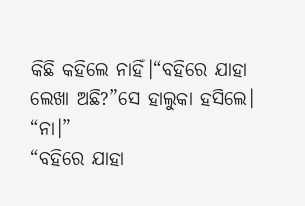କିଛି କହିଲେ ନାହିଁ।“ବହିରେ ଯାହା ଲେଖା ଅଛି?”ସେ ହାଲୁକା ହସିଲେ।
“ନା।”
“ବହିରେ ଯାହା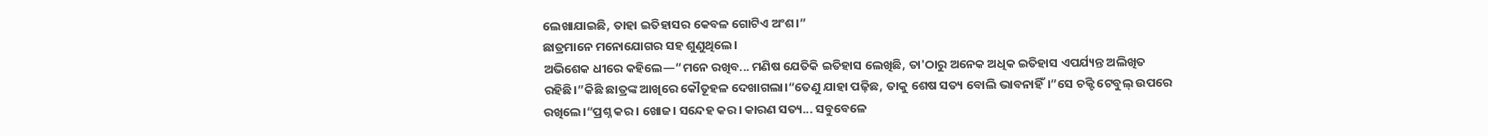ଲେଖାଯାଇଛି, ତାହା ଇତିହାସର କେବଳ ଗୋଟିଏ ଅଂଶ।”
ଛାତ୍ରମାନେ ମନୋଯୋଗର ସହ ଶୁଣୁଥିଲେ।
ଅଭିଶେକ ଧୀରେ କହିଲେ—“ମନେ ରଖିବ... ମଣିଷ ଯେତିକି ଇତିହାସ ଲେଖିଛି, ତା'ଠାରୁ ଅନେକ ଅଧିକ ଇତିହାସ ଏପର୍ଯ୍ୟନ୍ତ ଅଲିଖିତ ରହିଛି।”କିଛି ଛାତ୍ରଙ୍କ ଆଖିରେ କୌତୂହଳ ଦେଖାଗଲା।“ତେଣୁ ଯାହା ପଢ଼ିଛ, ତାକୁ ଶେଷ ସତ୍ୟ ବୋଲି ଭାବନାହିଁ।”ସେ ଚକ୍ଟି ଟେବୁଲ୍ ଉପରେ ରଖିଲେ।“ପ୍ରଶ୍ନ କର। ଖୋଜ। ସନ୍ଦେହ କର। କାରଣ ସତ୍ୟ... ସବୁବେଳେ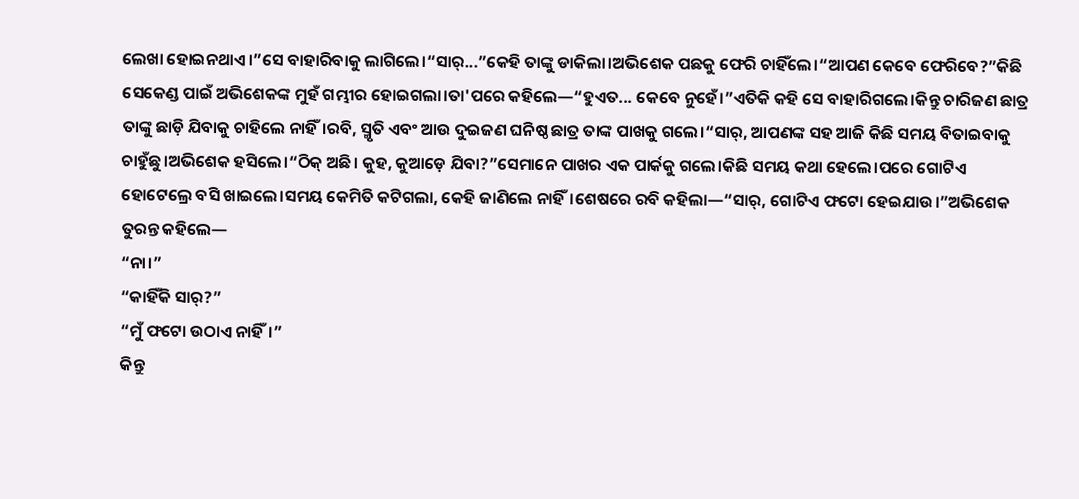ଲେଖା ହୋଇନଥାଏ।”ସେ ବାହାରିବାକୁ ଲାଗିଲେ।“ସାର୍...”କେହି ତାଙ୍କୁ ଡାକିଲା।ଅଭିଶେକ ପଛକୁ ଫେରି ଚାହିଁଲେ।“ଆପଣ କେବେ ଫେରିବେ?”କିଛି ସେକେଣ୍ଡ ପାଇଁ ଅଭିଶେକଙ୍କ ମୁହଁ ଗମ୍ଭୀର ହୋଇଗଲା।ତା'ପରେ କହିଲେ—“ହୁଏତ... କେବେ ନୁହେଁ।”ଏତିକି କହି ସେ ବାହାରିଗଲେ।କିନ୍ତୁ ଚାରିଜଣ ଛାତ୍ର ତାଙ୍କୁ ଛାଡ଼ି ଯିବାକୁ ଚାହିଲେ ନାହିଁ।ରବି, ସ୍ମୃତି ଏବଂ ଆଉ ଦୁଇଜଣ ଘନିଷ୍ଠ ଛାତ୍ର ତାଙ୍କ ପାଖକୁ ଗଲେ।“ସାର୍, ଆପଣଙ୍କ ସହ ଆଜି କିଛି ସମୟ ବିତାଇବାକୁ ଚାହୁଁଛୁ।ଅଭିଶେକ ହସିଲେ।“ଠିକ୍ ଅଛି। କୁହ, କୁଆଡ଼େ ଯିବା?”ସେମାନେ ପାଖର ଏକ ପାର୍କକୁ ଗଲେ।କିଛି ସମୟ କଥା ହେଲେ।ପରେ ଗୋଟିଏ ହୋଟେଲ୍ରେ ବସି ଖାଇଲେ।ସମୟ କେମିତି କଟିଗଲା, କେହି ଜାଣିଲେ ନାହିଁ।ଶେଷରେ ରବି କହିଲା—“ସାର୍, ଗୋଟିଏ ଫଟୋ ହେଇଯାଉ।”ଅଭିଶେକ ତୁରନ୍ତ କହିଲେ—
“ନା।”
“କାହିଁକି ସାର୍?”
“ମୁଁ ଫଟୋ ଉଠାଏ ନାହିଁ।”
କିନ୍ତୁ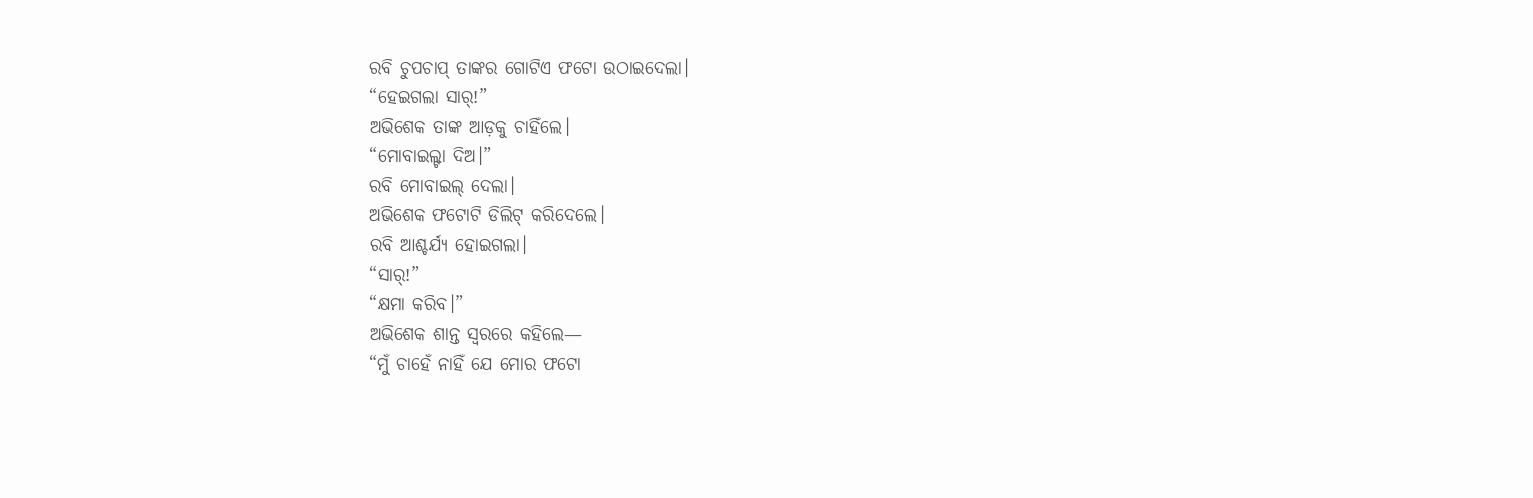ରବି ଚୁପଚାପ୍ ତାଙ୍କର ଗୋଟିଏ ଫଟୋ ଉଠାଇଦେଲା।
“ହେଇଗଲା ସାର୍!”
ଅଭିଶେକ ତାଙ୍କ ଆଡ଼କୁ ଚାହିଁଲେ।
“ମୋବାଇଲ୍ଟା ଦିଅ।”
ରବି ମୋବାଇଲ୍ ଦେଲା।
ଅଭିଶେକ ଫଟୋଟି ଡିଲିଟ୍ କରିଦେଲେ।
ରବି ଆଶ୍ଚର୍ଯ୍ୟ ହୋଇଗଲା।
“ସାର୍!”
“କ୍ଷମା କରିବ।”
ଅଭିଶେକ ଶାନ୍ତ ସ୍ୱରରେ କହିଲେ—
“ମୁଁ ଚାହେଁ ନାହିଁ ଯେ ମୋର ଫଟୋ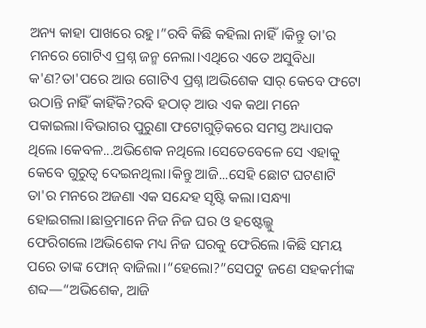ଅନ୍ୟ କାହା ପାଖରେ ରହୁ।”ରବି କିଛି କହିଲା ନାହିଁ।କିନ୍ତୁ ତା'ର ମନରେ ଗୋଟିଏ ପ୍ରଶ୍ନ ଜନ୍ମ ନେଲା।ଏଥିରେ ଏତେ ଅସୁବିଧା କ'ଣ?ତା'ପରେ ଆଉ ଗୋଟିଏ ପ୍ରଶ୍ନ।ଅଭିଶେକ ସାର୍ କେବେ ଫଟୋ ଉଠାନ୍ତି ନାହିଁ କାହିଁକି?ରବି ହଠାତ୍ ଆଉ ଏକ କଥା ମନେ ପକାଇଲା।ବିଭାଗର ପୁରୁଣା ଫଟୋଗୁଡ଼ିକରେ ସମସ୍ତ ଅଧ୍ୟାପକ ଥିଲେ।କେବଳ...ଅଭିଶେକ ନଥିଲେ।ସେତେବେଳେ ସେ ଏହାକୁ କେବେ ଗୁରୁତ୍ୱ ଦେଇନଥିଲା।କିନ୍ତୁ ଆଜି...ସେହି ଛୋଟ ଘଟଣାଟି ତା'ର ମନରେ ଅଜଣା ଏକ ସନ୍ଦେହ ସୃଷ୍ଟି କଲା।ସନ୍ଧ୍ୟା ହୋଇଗଲା।ଛାତ୍ରମାନେ ନିଜ ନିଜ ଘର ଓ ହଷ୍ଟେଲ୍କୁ ଫେରିଗଲେ।ଅଭିଶେକ ମଧ୍ୟ ନିଜ ଘରକୁ ଫେରିଲେ।କିଛି ସମୟ ପରେ ତାଙ୍କ ଫୋନ୍ ବାଜିଲା।“ହେଲୋ?”ସେପଟୁ ଜଣେ ସହକର୍ମୀଙ୍କ ଶବ୍ଦ—“ଅଭିଶେକ, ଆଜି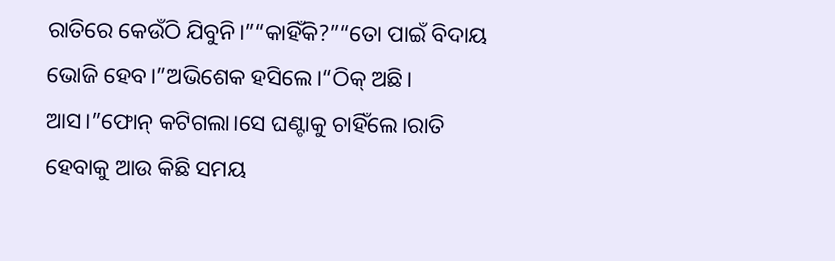ରାତିରେ କେଉଁଠି ଯିବୁନି।”“କାହିଁକି?”“ତୋ ପାଇଁ ବିଦାୟ ଭୋଜି ହେବ।”ଅଭିଶେକ ହସିଲେ।“ଠିକ୍ ଅଛି। ଆସ।”ଫୋନ୍ କଟିଗଲା।ସେ ଘଣ୍ଟାକୁ ଚାହିଁଲେ।ରାତି ହେବାକୁ ଆଉ କିଛି ସମୟ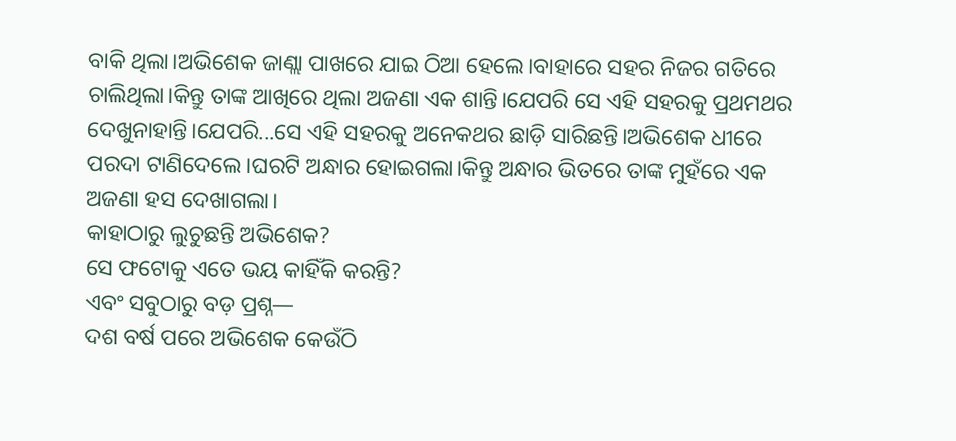ବାକି ଥିଲା।ଅଭିଶେକ ଜାଣ୍ଲା ପାଖରେ ଯାଇ ଠିଆ ହେଲେ।ବାହାରେ ସହର ନିଜର ଗତିରେ ଚାଲିଥିଲା।କିନ୍ତୁ ତାଙ୍କ ଆଖିରେ ଥିଲା ଅଜଣା ଏକ ଶାନ୍ତି।ଯେପରି ସେ ଏହି ସହରକୁ ପ୍ରଥମଥର ଦେଖୁନାହାନ୍ତି।ଯେପରି...ସେ ଏହି ସହରକୁ ଅନେକଥର ଛାଡ଼ି ସାରିଛନ୍ତି।ଅଭିଶେକ ଧୀରେ ପରଦା ଟାଣିଦେଲେ।ଘରଟି ଅନ୍ଧାର ହୋଇଗଲା।କିନ୍ତୁ ଅନ୍ଧାର ଭିତରେ ତାଙ୍କ ମୁହଁରେ ଏକ ଅଜଣା ହସ ଦେଖାଗଲା।
କାହାଠାରୁ ଲୁଚୁଛନ୍ତି ଅଭିଶେକ?
ସେ ଫଟୋକୁ ଏତେ ଭୟ କାହିଁକି କରନ୍ତି?
ଏବଂ ସବୁଠାରୁ ବଡ଼ ପ୍ରଶ୍ନ—
ଦଶ ବର୍ଷ ପରେ ଅଭିଶେକ କେଉଁଠି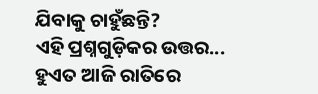ଯିବାକୁ ଚାହୁଁଛନ୍ତି?
ଏହି ପ୍ରଶ୍ନଗୁଡ଼ିକର ଉତ୍ତର...
ହୁଏତ ଆଜି ରାତିରେ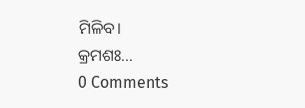ମିଳିବ।
କ୍ରମଶଃ...
0 Comments